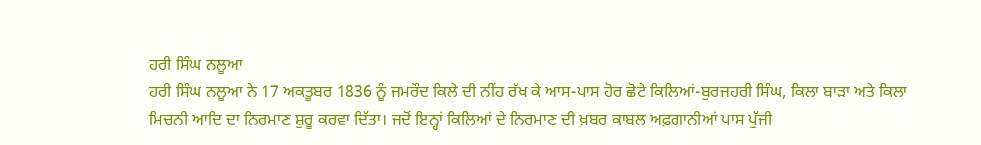ਹਰੀ ਸਿੰਘ ਨਲੂਆ
ਹਰੀ ਸਿੰਘ ਨਲੂਆ ਨੇ 17 ਅਕਤੂਬਰ 1836 ਨੂੰ ਜਮਰੌਦ ਕਿਲੇ ਦੀ ਨੀਂਹ ਰੱਖ ਕੇ ਆਸ-ਪਾਸ ਹੋਰ ਛੋਟੇ ਕਿਲਿਆਂ-ਬੁਰਜਹਰੀ ਸਿੰਘ, ਕਿਲਾ ਬਾੜਾ ਅਤੇ ਕਿਲਾ ਮਿਚਨੀ ਆਦਿ ਦਾ ਨਿਰਮਾਣ ਸ਼ੁਰੂ ਕਰਵਾ ਦਿੱਤਾ। ਜਦੋਂ ਇਨ੍ਹਾਂ ਕਿਲਿਆਂ ਦੇ ਨਿਰਮਾਣ ਦੀ ਖ਼ਬਰ ਕਾਬਲ ਅਫ਼ਗਾਨੀਆਂ ਪਾਸ ਪੁੱਜੀ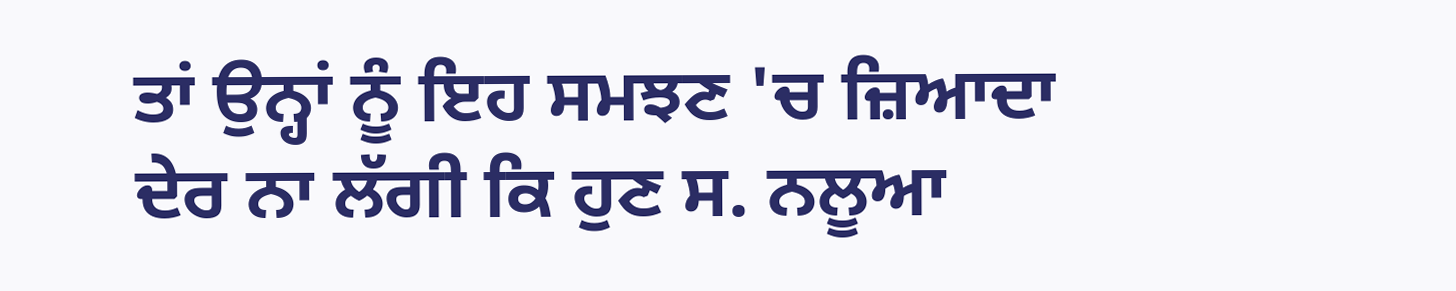ਤਾਂ ਉਨ੍ਹਾਂ ਨੂੰ ਇਹ ਸਮਝਣ 'ਚ ਜ਼ਿਆਦਾ ਦੇਰ ਨਾ ਲੱਗੀ ਕਿ ਹੁਣ ਸ. ਨਲੂਆ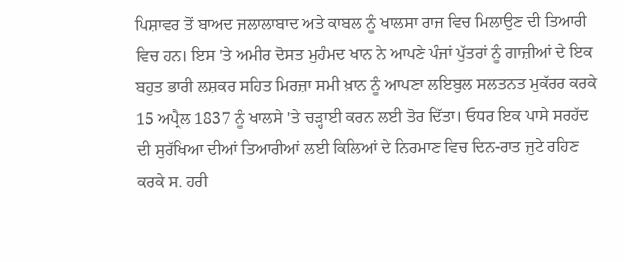ਪਿਸ਼ਾਵਰ ਤੋਂ ਬਾਅਦ ਜਲਾਲਾਬਾਦ ਅਤੇ ਕਾਬਲ ਨੂੰ ਖਾਲਸਾ ਰਾਜ ਵਿਚ ਮਿਲਾਉਣ ਦੀ ਤਿਆਰੀ ਵਿਚ ਹਨ। ਇਸ 'ਤੇ ਅਮੀਰ ਦੋਸਤ ਮੁਹੰਮਦ ਖਾਨ ਨੇ ਆਪਣੇ ਪੰਜਾਂ ਪੁੱਤਰਾਂ ਨੂੰ ਗਾਜ਼ੀਆਂ ਦੇ ਇਕ ਬਹੁਤ ਭਾਰੀ ਲਸ਼ਕਰ ਸਹਿਤ ਮਿਰਜ਼ਾ ਸਮੀ ਖ਼ਾਨ ਨੂੰ ਆਪਣਾ ਲਇਬੁਲ ਸਲਤਨਤ ਮੁਕੱਰਰ ਕਰਕੇ 15 ਅਪ੍ਰੈਲ 1837 ਨੂੰ ਖਾਲਸੇ 'ਤੇ ਚੜ੍ਹਾਈ ਕਰਨ ਲਈ ਤੋਰ ਦਿੱਤਾ। ਓਧਰ ਇਕ ਪਾਸੇ ਸਰਹੱਦ ਦੀ ਸੁਰੱਖਿਆ ਦੀਆਂ ਤਿਆਰੀਆਂ ਲਈ ਕਿਲਿਆਂ ਦੇ ਨਿਰਮਾਣ ਵਿਚ ਦਿਨ-ਰਾਤ ਜੁਟੇ ਰਹਿਣ ਕਰਕੇ ਸ. ਹਰੀ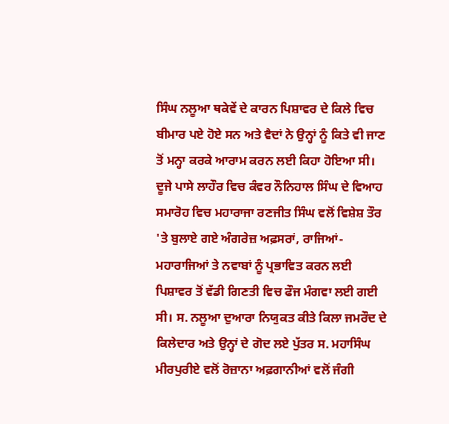ਸਿੰਘ ਨਲੂਆ ਥਕੇਵੇਂ ਦੇ ਕਾਰਨ ਪਿਸ਼ਾਵਰ ਦੇ ਕਿਲੇ ਵਿਚ ਬੀਮਾਰ ਪਏ ਹੋਏ ਸਨ ਅਤੇ ਵੈਦਾਂ ਨੇ ਉਨ੍ਹਾਂ ਨੂੰ ਕਿਤੇ ਵੀ ਜਾਣ ਤੋਂ ਮਨ੍ਹਾ ਕਰਕੇ ਆਰਾਮ ਕਰਨ ਲਈ ਕਿਹਾ ਹੋਇਆ ਸੀ। ਦੂਜੇ ਪਾਸੇ ਲਾਹੌਰ ਵਿਚ ਕੰਵਰ ਨੌਨਿਹਾਲ ਸਿੰਘ ਦੇ ਵਿਆਹ ਸਮਾਰੋਹ ਵਿਚ ਮਹਾਰਾਜਾ ਰਣਜੀਤ ਸਿੰਘ ਵਲੋਂ ਵਿਸ਼ੇਸ਼ ਤੌਰ 'ਤੇ ਬੁਲਾਏ ਗਏ ਅੰਗਰੇਜ਼ ਅਫ਼ਸਰਾਂ, ਰਾਜਿਆਂ-ਮਹਾਰਾਜਿਆਂ ਤੇ ਨਵਾਬਾਂ ਨੂੰ ਪ੍ਰਭਾਵਿਤ ਕਰਨ ਲਈ ਪਿਸ਼ਾਵਰ ਤੋਂ ਵੱਡੀ ਗਿਣਤੀ ਵਿਚ ਫੌਜ ਮੰਗਵਾ ਲਈ ਗਈ ਸੀ। ਸ. ਨਲੂਆ ਦੁਆਰਾ ਨਿਯੁਕਤ ਕੀਤੇ ਕਿਲਾ ਜਮਰੌਦ ਦੇ ਕਿਲੇਦਾਰ ਅਤੇ ਉਨ੍ਹਾਂ ਦੇ ਗੋਦ ਲਏ ਪੁੱਤਰ ਸ. ਮਹਾਸਿੰਘ ਮੀਰਪੁਰੀਏ ਵਲੋਂ ਰੋਜ਼ਾਨਾ ਅਫ਼ਗਾਨੀਆਂ ਵਲੋਂ ਜੰਗੀ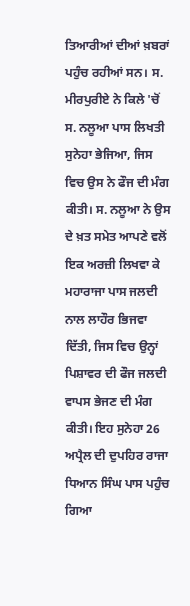ਤਿਆਰੀਆਂ ਦੀਆਂ ਖ਼ਬਰਾਂ ਪਹੁੰਚ ਰਹੀਆਂ ਸਨ। ਸ. ਮੀਰਪੁਰੀਏ ਨੇ ਕਿਲੇ 'ਚੋਂ ਸ. ਨਲੂਆ ਪਾਸ ਲਿਖਤੀ ਸੁਨੇਹਾ ਭੇਜਿਆ, ਜਿਸ ਵਿਚ ਉਸ ਨੇ ਫੌਜ ਦੀ ਮੰਗ ਕੀਤੀ। ਸ. ਨਲੂਆ ਨੇ ਉਸ ਦੇ ਖ਼ਤ ਸਮੇਤ ਆਪਣੇ ਵਲੋਂ ਇਕ ਅਰਜ਼ੀ ਲਿਖਵਾ ਕੇ ਮਹਾਰਾਜਾ ਪਾਸ ਜਲਦੀ ਨਾਲ ਲਾਹੌਰ ਭਿਜਵਾ ਦਿੱਤੀ, ਜਿਸ ਵਿਚ ਉਨ੍ਹਾਂ ਪਿਸ਼ਾਵਰ ਦੀ ਫੌਜ ਜਲਦੀ ਵਾਪਸ ਭੇਜਣ ਦੀ ਮੰਗ ਕੀਤੀ। ਇਹ ਸੁਨੇਹਾ 26 ਅਪ੍ਰੈਲ ਦੀ ਦੁਪਹਿਰ ਰਾਜਾ ਧਿਆਨ ਸਿੰਘ ਪਾਸ ਪਹੁੰਚ ਗਿਆ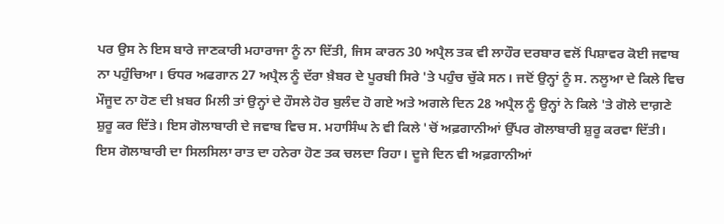ਪਰ ਉਸ ਨੇ ਇਸ ਬਾਰੇ ਜਾਣਕਾਰੀ ਮਹਾਰਾਜਾ ਨੂੰ ਨਾ ਦਿੱਤੀ, ਜਿਸ ਕਾਰਨ 30 ਅਪ੍ਰੈਲ ਤਕ ਵੀ ਲਾਹੌਰ ਦਰਬਾਰ ਵਲੋਂ ਪਿਸ਼ਾਵਰ ਕੋਈ ਜਵਾਬ ਨਾ ਪਹੁੰਚਿਆ। ਓਧਰ ਅਫਗਾਨ 27 ਅਪ੍ਰੈਲ ਨੂੰ ਦੱਰਾ ਖ਼ੈਬਰ ਦੇ ਪੂਰਬੀ ਸਿਰੇ 'ਤੇ ਪਹੁੰਚ ਚੁੱਕੇ ਸਨ। ਜਦੋਂ ਉਨ੍ਹਾਂ ਨੂੰ ਸ. ਨਲੂਆ ਦੇ ਕਿਲੇ ਵਿਚ ਮੌਜੂਦ ਨਾ ਹੋਣ ਦੀ ਖ਼ਬਰ ਮਿਲੀ ਤਾਂ ਉਨ੍ਹਾਂ ਦੇ ਹੌਸਲੇ ਹੋਰ ਬੁਲੰਦ ਹੋ ਗਏ ਅਤੇ ਅਗਲੇ ਦਿਨ 28 ਅਪ੍ਰੈਲ ਨੂੰ ਉਨ੍ਹਾਂ ਨੇ ਕਿਲੇ 'ਤੇ ਗੋਲੇ ਦਾਗ਼ਣੇ ਸ਼ੁਰੂ ਕਰ ਦਿੱਤੇ। ਇਸ ਗੋਲਾਬਾਰੀ ਦੇ ਜਵਾਬ ਵਿਚ ਸ. ਮਹਾਸਿੰਘ ਨੇ ਵੀ ਕਿਲੇ 'ਚੋਂ ਅਫ਼ਗਾਨੀਆਂ ਉੱਪਰ ਗੋਲਾਬਾਰੀ ਸ਼ੁਰੂ ਕਰਵਾ ਦਿੱਤੀ। ਇਸ ਗੋਲਾਬਾਰੀ ਦਾ ਸਿਲਸਿਲਾ ਰਾਤ ਦਾ ਹਨੇਰਾ ਹੋਣ ਤਕ ਚਲਦਾ ਰਿਹਾ। ਦੂਜੇ ਦਿਨ ਵੀ ਅਫ਼ਗਾਨੀਆਂ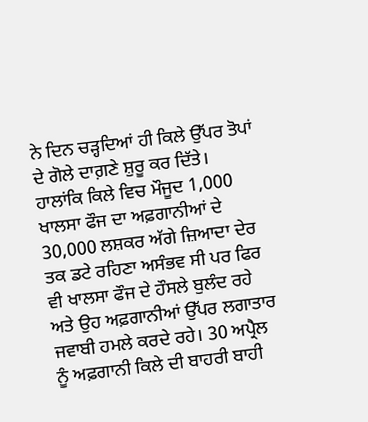ਨੇ ਦਿਨ ਚੜ੍ਹਦਿਆਂ ਹੀ ਕਿਲੇ ਉੱਪਰ ਤੋਪਾਂ ਦੇ ਗੋਲੇ ਦਾਗ਼ਣੇ ਸ਼ੁਰੂ ਕਰ ਦਿੱਤੇ। ਹਾਲਾਂਕਿ ਕਿਲੇ ਵਿਚ ਮੌਜੂਦ 1,000 ਖਾਲਸਾ ਫੌਜ ਦਾ ਅਫ਼ਗਾਨੀਆਂ ਦੇ 30,000 ਲਸ਼ਕਰ ਅੱਗੇ ਜ਼ਿਆਦਾ ਦੇਰ ਤਕ ਡਟੇ ਰਹਿਣਾ ਅਸੰਭਵ ਸੀ ਪਰ ਫਿਰ ਵੀ ਖਾਲਸਾ ਫੌਜ ਦੇ ਹੌਸਲੇ ਬੁਲੰਦ ਰਹੇ ਅਤੇ ਉਹ ਅਫ਼ਗਾਨੀਆਂ ਉੱਪਰ ਲਗਾਤਾਰ ਜਵਾਬੀ ਹਮਲੇ ਕਰਦੇ ਰਹੇ। 30 ਅਪ੍ਰੈਲ ਨੂੰ ਅਫ਼ਗਾਨੀ ਕਿਲੇ ਦੀ ਬਾਹਰੀ ਬਾਹੀ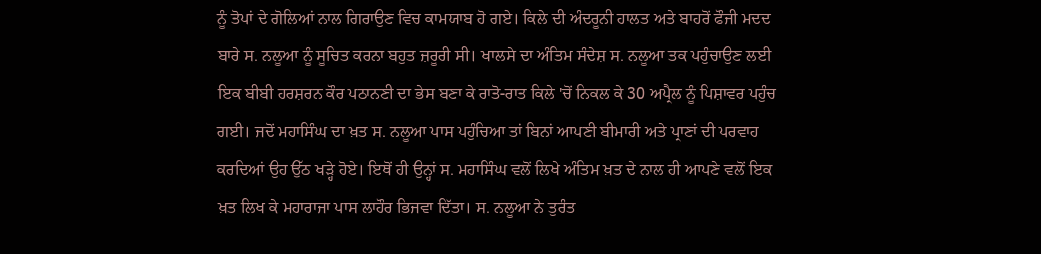ਨੂੰ ਤੋਪਾਂ ਦੇ ਗੋਲਿਆਂ ਨਾਲ ਗਿਰਾਉਣ ਵਿਚ ਕਾਮਯਾਬ ਹੋ ਗਏ। ਕਿਲੇ ਦੀ ਅੰਦਰੂਨੀ ਹਾਲਤ ਅਤੇ ਬਾਹਰੋਂ ਫੌਜੀ ਮਦਦ ਬਾਰੇ ਸ. ਨਲੂਆ ਨੂੰ ਸੂਚਿਤ ਕਰਨਾ ਬਹੁਤ ਜ਼ਰੂਰੀ ਸੀ। ਖਾਲਸੇ ਦਾ ਅੰਤਿਮ ਸੰਦੇਸ਼ ਸ. ਨਲੂਆ ਤਕ ਪਹੁੰਚਾਉਣ ਲਈ ਇਕ ਬੀਬੀ ਹਰਸ਼ਰਨ ਕੌਰ ਪਠਾਨਣੀ ਦਾ ਭੇਸ ਬਣਾ ਕੇ ਰਾਤੋ-ਰਾਤ ਕਿਲੇ 'ਚੋਂ ਨਿਕਲ ਕੇ 30 ਅਪ੍ਰੈਲ ਨੂੰ ਪਿਸ਼ਾਵਰ ਪਹੁੰਚ ਗਈ। ਜਦੋਂ ਮਹਾਸਿੰਘ ਦਾ ਖ਼ਤ ਸ. ਨਲੂਆ ਪਾਸ ਪਹੁੰਚਿਆ ਤਾਂ ਬਿਨਾਂ ਆਪਣੀ ਬੀਮਾਰੀ ਅਤੇ ਪ੍ਰਾਣਾਂ ਦੀ ਪਰਵਾਹ ਕਰਦਿਆਂ ਉਹ ਉੱਠ ਖੜ੍ਹੇ ਹੋਏ। ਇਥੋਂ ਹੀ ਉਨ੍ਹਾਂ ਸ. ਮਹਾਸਿੰਘ ਵਲੋਂ ਲਿਖੇ ਅੰਤਿਮ ਖ਼ਤ ਦੇ ਨਾਲ ਹੀ ਆਪਣੇ ਵਲੋਂ ਇਕ ਖ਼ਤ ਲਿਖ ਕੇ ਮਹਾਰਾਜਾ ਪਾਸ ਲਾਹੌਰ ਭਿਜਵਾ ਦਿੱਤਾ। ਸ. ਨਲੂਆ ਨੇ ਤੁਰੰਤ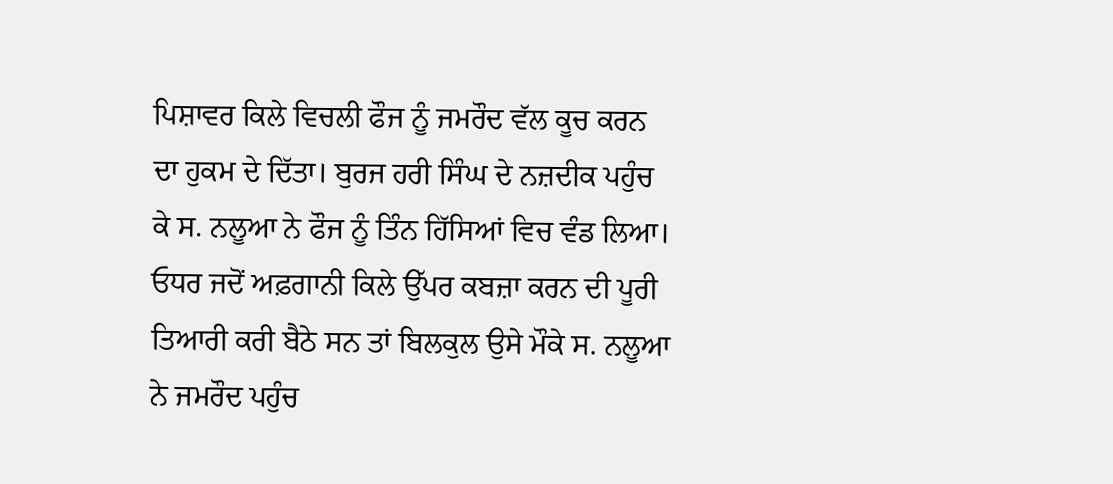ਪਿਸ਼ਾਵਰ ਕਿਲੇ ਵਿਚਲੀ ਫੌਜ ਨੂੰ ਜਮਰੌਦ ਵੱਲ ਕੂਚ ਕਰਨ ਦਾ ਹੁਕਮ ਦੇ ਦਿੱਤਾ। ਬੁਰਜ ਹਰੀ ਸਿੰਘ ਦੇ ਨਜ਼ਦੀਕ ਪਹੁੰਚ ਕੇ ਸ. ਨਲੂਆ ਨੇ ਫੌਜ ਨੂੰ ਤਿੰਨ ਹਿੱਸਿਆਂ ਵਿਚ ਵੰਡ ਲਿਆ। ਓਧਰ ਜਦੋਂ ਅਫ਼ਗਾਨੀ ਕਿਲੇ ਉੱਪਰ ਕਬਜ਼ਾ ਕਰਨ ਦੀ ਪੂਰੀ ਤਿਆਰੀ ਕਰੀ ਬੈਠੇ ਸਨ ਤਾਂ ਬਿਲਕੁਲ ਉਸੇ ਮੌਕੇ ਸ. ਨਲੂਆ ਨੇ ਜਮਰੌਦ ਪਹੁੰਚ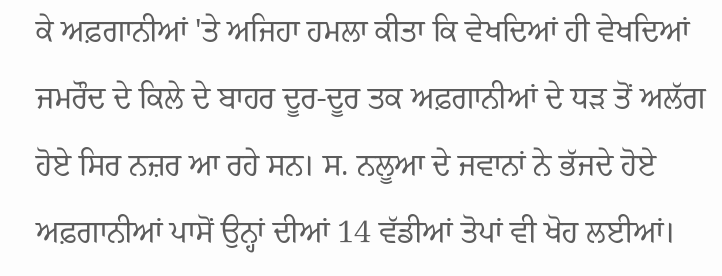ਕੇ ਅਫ਼ਗਾਨੀਆਂ 'ਤੇ ਅਜਿਹਾ ਹਮਲਾ ਕੀਤਾ ਕਿ ਵੇਖਦਿਆਂ ਹੀ ਵੇਖਦਿਆਂ ਜਮਰੌਦ ਦੇ ਕਿਲੇ ਦੇ ਬਾਹਰ ਦੂਰ-ਦੂਰ ਤਕ ਅਫ਼ਗਾਨੀਆਂ ਦੇ ਧੜ ਤੋਂ ਅਲੱਗ ਹੋਏ ਸਿਰ ਨਜ਼ਰ ਆ ਰਹੇ ਸਨ। ਸ. ਨਲੂਆ ਦੇ ਜਵਾਨਾਂ ਨੇ ਭੱਜਦੇ ਹੋਏ ਅਫ਼ਗਾਨੀਆਂ ਪਾਸੋਂ ਉਨ੍ਹਾਂ ਦੀਆਂ 14 ਵੱਡੀਆਂ ਤੋਪਾਂ ਵੀ ਖੋਹ ਲਈਆਂ।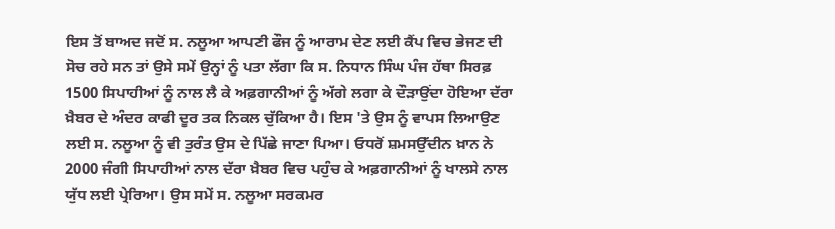ਇਸ ਤੋਂ ਬਾਅਦ ਜਦੋਂ ਸ. ਨਲੂਆ ਆਪਣੀ ਫੌਜ ਨੂੰ ਆਰਾਮ ਦੇਣ ਲਈ ਕੈਂਪ ਵਿਚ ਭੇਜਣ ਦੀ ਸੋਚ ਰਹੇ ਸਨ ਤਾਂ ਉਸੇ ਸਮੇਂ ਉਨ੍ਹਾਂ ਨੂੰ ਪਤਾ ਲੱਗਾ ਕਿ ਸ. ਨਿਧਾਨ ਸਿੰਘ ਪੰਜ ਹੱਥਾ ਸਿਰਫ਼ 1500 ਸਿਪਾਹੀਆਂ ਨੂੰ ਨਾਲ ਲੈ ਕੇ ਅਫ਼ਗਾਨੀਆਂ ਨੂੰ ਅੱਗੇ ਲਗਾ ਕੇ ਦੌੜਾਉਂਦਾ ਹੋਇਆ ਦੱਰਾ ਖ਼ੈਬਰ ਦੇ ਅੰਦਰ ਕਾਫੀ ਦੂਰ ਤਕ ਨਿਕਲ ਚੁੱਕਿਆ ਹੈ। ਇਸ 'ਤੇ ਉਸ ਨੂੰ ਵਾਪਸ ਲਿਆਉਣ ਲਈ ਸ. ਨਲੂਆ ਨੂੰ ਵੀ ਤੁਰੰਤ ਉਸ ਦੇ ਪਿੱਛੇ ਜਾਣਾ ਪਿਆ। ਓਧਰੋਂ ਸ਼ਮਸਉੱਦੀਨ ਖ਼ਾਨ ਨੇ 2000 ਜੰਗੀ ਸਿਪਾਹੀਆਂ ਨਾਲ ਦੱਰਾ ਖ਼ੈਬਰ ਵਿਚ ਪਹੁੰਚ ਕੇ ਅਫ਼ਗਾਨੀਆਂ ਨੂੰ ਖਾਲਸੇ ਨਾਲ ਯੁੱਧ ਲਈ ਪ੍ਰੇਰਿਆ। ਉਸ ਸਮੇਂ ਸ. ਨਲੂਆ ਸਰਕਮਰ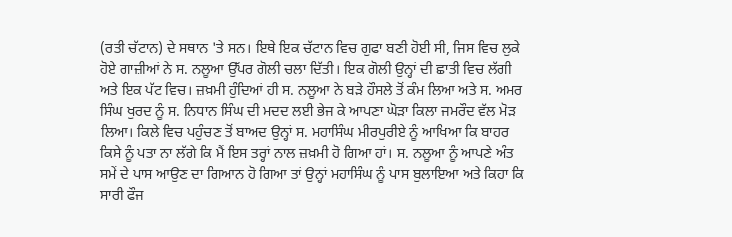(ਰਤੀ ਚੱਟਾਨ) ਦੇ ਸਥਾਨ 'ਤੇ ਸਨ। ਇਥੇ ਇਕ ਚੱਟਾਨ ਵਿਚ ਗੁਫਾ ਬਣੀ ਹੋਈ ਸੀ, ਜਿਸ ਵਿਚ ਲੁਕੇ ਹੋਏ ਗਾਜ਼ੀਆਂ ਨੇ ਸ. ਨਲੂਆ ਉੱਪਰ ਗੋਲੀ ਚਲਾ ਦਿੱਤੀ। ਇਕ ਗੋਲੀ ਉਨ੍ਹਾਂ ਦੀ ਛਾਤੀ ਵਿਚ ਲੱਗੀ ਅਤੇ ਇਕ ਪੱਟ ਵਿਚ। ਜ਼ਖ਼ਮੀ ਹੁੰਦਿਆਂ ਹੀ ਸ. ਨਲੂਆ ਨੇ ਬੜੇ ਹੌਸਲੇ ਤੋਂ ਕੰਮ ਲਿਆ ਅਤੇ ਸ. ਅਮਰ ਸਿੰਘ ਖੁਰਦ ਨੂੰ ਸ. ਨਿਧਾਨ ਸਿੰਘ ਦੀ ਮਦਦ ਲਈ ਭੇਜ ਕੇ ਆਪਣਾ ਘੋੜਾ ਕਿਲਾ ਜਮਰੌਦ ਵੱਲ ਮੋੜ ਲਿਆ। ਕਿਲੇ ਵਿਚ ਪਹੁੰਚਣ ਤੋਂ ਬਾਅਦ ਉਨ੍ਹਾਂ ਸ. ਮਹਾਸਿੰਘ ਮੀਰਪੁਰੀਏ ਨੂੰ ਆਖਿਆ ਕਿ ਬਾਹਰ ਕਿਸੇ ਨੂੰ ਪਤਾ ਨਾ ਲੱਗੇ ਕਿ ਮੈਂ ਇਸ ਤਰ੍ਹਾਂ ਨਾਲ ਜ਼ਖ਼ਮੀ ਹੋ ਗਿਆ ਹਾਂ। ਸ. ਨਲੂਆ ਨੂੰ ਆਪਣੇ ਅੰਤ ਸਮੇਂ ਦੇ ਪਾਸ ਆਉਣ ਦਾ ਗਿਆਨ ਹੋ ਗਿਆ ਤਾਂ ਉਨ੍ਹਾਂ ਮਹਾਸਿੰਘ ਨੂੰ ਪਾਸ ਬੁਲਾਇਆ ਅਤੇ ਕਿਹਾ ਕਿ ਸਾਰੀ ਫੌਜ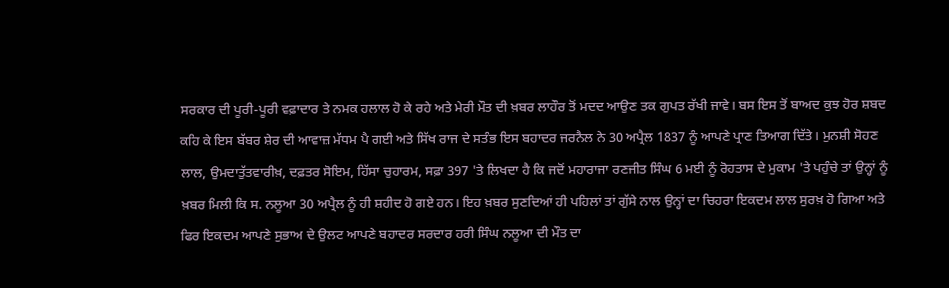ਸਰਕਾਰ ਦੀ ਪੂਰੀ-ਪੂਰੀ ਵਫ਼ਾਦਾਰ ਤੇ ਨਮਕ ਹਲਾਲ ਹੋ ਕੇ ਰਹੇ ਅਤੇ ਮੇਰੀ ਮੌਤ ਦੀ ਖ਼ਬਰ ਲਾਹੌਰ ਤੋਂ ਮਦਦ ਆਉਣ ਤਕ ਗੁਪਤ ਰੱਖੀ ਜਾਵੇ। ਬਸ ਇਸ ਤੋਂ ਬਾਅਦ ਕੁਝ ਹੋਰ ਸ਼ਬਦ ਕਹਿ ਕੇ ਇਸ ਬੱਬਰ ਸ਼ੇਰ ਦੀ ਆਵਾਜ਼ ਮੱਧਮ ਪੈ ਗਈ ਅਤੇ ਸਿੱਖ ਰਾਜ ਦੇ ਸਤੰਭ ਇਸ ਬਹਾਦਰ ਜਰਨੈਲ ਨੇ 30 ਅਪ੍ਰੈਲ 1837 ਨੂੰ ਆਪਣੇ ਪ੍ਰਾਣ ਤਿਆਗ ਦਿੱਤੇ। ਮੁਨਸ਼ੀ ਸੋਹਣ ਲਾਲ, ਉਮਦਾਤੁੱਤਵਾਰੀਖ਼, ਦਫ਼ਤਰ ਸੋਇਮ, ਹਿੱਸਾ ਚੁਹਾਰਮ, ਸਫ਼ਾ 397 'ਤੇ ਲਿਖਦਾ ਹੈ ਕਿ ਜਦੋਂ ਮਹਾਰਾਜਾ ਰਣਜੀਤ ਸਿੰਘ 6 ਮਈ ਨੂੰ ਰੋਹਤਾਸ ਦੇ ਮੁਕਾਮ 'ਤੇ ਪਹੁੰਚੇ ਤਾਂ ਉਨ੍ਹਾਂ ਨੂੰ ਖ਼ਬਰ ਮਿਲੀ ਕਿ ਸ. ਨਲੂਆ 30 ਅਪ੍ਰੈਲ ਨੂੰ ਹੀ ਸ਼ਹੀਦ ਹੋ ਗਏ ਹਨ। ਇਹ ਖ਼ਬਰ ਸੁਣਦਿਆਂ ਹੀ ਪਹਿਲਾਂ ਤਾਂ ਗੁੱਸੇ ਨਾਲ ਉਨ੍ਹਾਂ ਦਾ ਚਿਹਰਾ ਇਕਦਮ ਲਾਲ ਸੁਰਖ਼ ਹੋ ਗਿਆ ਅਤੇ ਫਿਰ ਇਕਦਮ ਆਪਣੇ ਸੁਭਾਅ ਦੇ ਉਲਟ ਆਪਣੇ ਬਹਾਦਰ ਸਰਦਾਰ ਹਰੀ ਸਿੰਘ ਨਲੂਆ ਦੀ ਮੌਤ ਦਾ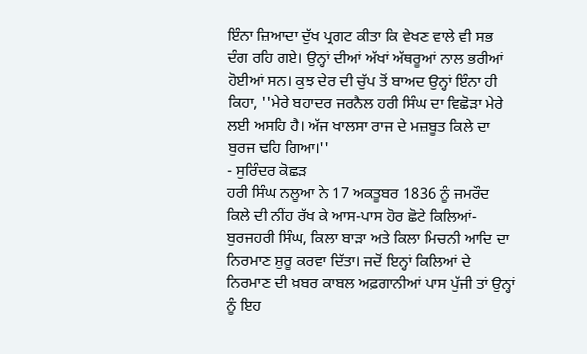ਇੰਨਾ ਜ਼ਿਆਦਾ ਦੁੱਖ ਪ੍ਰਗਟ ਕੀਤਾ ਕਿ ਵੇਖਣ ਵਾਲੇ ਵੀ ਸਭ ਦੰਗ ਰਹਿ ਗਏ। ਉਨ੍ਹਾਂ ਦੀਆਂ ਅੱਖਾਂ ਅੱਥਰੂਆਂ ਨਾਲ ਭਰੀਆਂ ਹੋਈਆਂ ਸਨ। ਕੁਝ ਦੇਰ ਦੀ ਚੁੱਪ ਤੋਂ ਬਾਅਦ ਉਨ੍ਹਾਂ ਇੰਨਾ ਹੀ ਕਿਹਾ, ''ਮੇਰੇ ਬਹਾਦਰ ਜਰਨੈਲ ਹਰੀ ਸਿੰਘ ਦਾ ਵਿਛੋੜਾ ਮੇਰੇ ਲਈ ਅਸਹਿ ਹੈ। ਅੱਜ ਖਾਲਸਾ ਰਾਜ ਦੇ ਮਜ਼ਬੂਤ ਕਿਲੇ ਦਾ ਬੁਰਜ ਢਹਿ ਗਿਆ।''
- ਸੁਰਿੰਦਰ ਕੋਛੜ
ਹਰੀ ਸਿੰਘ ਨਲੂਆ ਨੇ 17 ਅਕਤੂਬਰ 1836 ਨੂੰ ਜਮਰੌਦ ਕਿਲੇ ਦੀ ਨੀਂਹ ਰੱਖ ਕੇ ਆਸ-ਪਾਸ ਹੋਰ ਛੋਟੇ ਕਿਲਿਆਂ-ਬੁਰਜਹਰੀ ਸਿੰਘ, ਕਿਲਾ ਬਾੜਾ ਅਤੇ ਕਿਲਾ ਮਿਚਨੀ ਆਦਿ ਦਾ ਨਿਰਮਾਣ ਸ਼ੁਰੂ ਕਰਵਾ ਦਿੱਤਾ। ਜਦੋਂ ਇਨ੍ਹਾਂ ਕਿਲਿਆਂ ਦੇ ਨਿਰਮਾਣ ਦੀ ਖ਼ਬਰ ਕਾਬਲ ਅਫ਼ਗਾਨੀਆਂ ਪਾਸ ਪੁੱਜੀ ਤਾਂ ਉਨ੍ਹਾਂ ਨੂੰ ਇਹ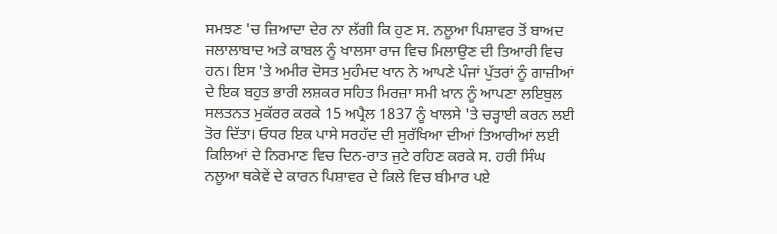ਸਮਝਣ 'ਚ ਜ਼ਿਆਦਾ ਦੇਰ ਨਾ ਲੱਗੀ ਕਿ ਹੁਣ ਸ. ਨਲੂਆ ਪਿਸ਼ਾਵਰ ਤੋਂ ਬਾਅਦ ਜਲਾਲਾਬਾਦ ਅਤੇ ਕਾਬਲ ਨੂੰ ਖਾਲਸਾ ਰਾਜ ਵਿਚ ਮਿਲਾਉਣ ਦੀ ਤਿਆਰੀ ਵਿਚ ਹਨ। ਇਸ 'ਤੇ ਅਮੀਰ ਦੋਸਤ ਮੁਹੰਮਦ ਖਾਨ ਨੇ ਆਪਣੇ ਪੰਜਾਂ ਪੁੱਤਰਾਂ ਨੂੰ ਗਾਜ਼ੀਆਂ ਦੇ ਇਕ ਬਹੁਤ ਭਾਰੀ ਲਸ਼ਕਰ ਸਹਿਤ ਮਿਰਜ਼ਾ ਸਮੀ ਖ਼ਾਨ ਨੂੰ ਆਪਣਾ ਲਇਬੁਲ ਸਲਤਨਤ ਮੁਕੱਰਰ ਕਰਕੇ 15 ਅਪ੍ਰੈਲ 1837 ਨੂੰ ਖਾਲਸੇ 'ਤੇ ਚੜ੍ਹਾਈ ਕਰਨ ਲਈ ਤੋਰ ਦਿੱਤਾ। ਓਧਰ ਇਕ ਪਾਸੇ ਸਰਹੱਦ ਦੀ ਸੁਰੱਖਿਆ ਦੀਆਂ ਤਿਆਰੀਆਂ ਲਈ ਕਿਲਿਆਂ ਦੇ ਨਿਰਮਾਣ ਵਿਚ ਦਿਨ-ਰਾਤ ਜੁਟੇ ਰਹਿਣ ਕਰਕੇ ਸ. ਹਰੀ ਸਿੰਘ ਨਲੂਆ ਥਕੇਵੇਂ ਦੇ ਕਾਰਨ ਪਿਸ਼ਾਵਰ ਦੇ ਕਿਲੇ ਵਿਚ ਬੀਮਾਰ ਪਏ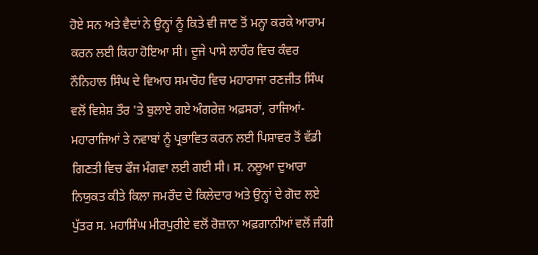ਹੋਏ ਸਨ ਅਤੇ ਵੈਦਾਂ ਨੇ ਉਨ੍ਹਾਂ ਨੂੰ ਕਿਤੇ ਵੀ ਜਾਣ ਤੋਂ ਮਨ੍ਹਾ ਕਰਕੇ ਆਰਾਮ ਕਰਨ ਲਈ ਕਿਹਾ ਹੋਇਆ ਸੀ। ਦੂਜੇ ਪਾਸੇ ਲਾਹੌਰ ਵਿਚ ਕੰਵਰ ਨੌਨਿਹਾਲ ਸਿੰਘ ਦੇ ਵਿਆਹ ਸਮਾਰੋਹ ਵਿਚ ਮਹਾਰਾਜਾ ਰਣਜੀਤ ਸਿੰਘ ਵਲੋਂ ਵਿਸ਼ੇਸ਼ ਤੌਰ 'ਤੇ ਬੁਲਾਏ ਗਏ ਅੰਗਰੇਜ਼ ਅਫ਼ਸਰਾਂ, ਰਾਜਿਆਂ-ਮਹਾਰਾਜਿਆਂ ਤੇ ਨਵਾਬਾਂ ਨੂੰ ਪ੍ਰਭਾਵਿਤ ਕਰਨ ਲਈ ਪਿਸ਼ਾਵਰ ਤੋਂ ਵੱਡੀ ਗਿਣਤੀ ਵਿਚ ਫੌਜ ਮੰਗਵਾ ਲਈ ਗਈ ਸੀ। ਸ. ਨਲੂਆ ਦੁਆਰਾ ਨਿਯੁਕਤ ਕੀਤੇ ਕਿਲਾ ਜਮਰੌਦ ਦੇ ਕਿਲੇਦਾਰ ਅਤੇ ਉਨ੍ਹਾਂ ਦੇ ਗੋਦ ਲਏ ਪੁੱਤਰ ਸ. ਮਹਾਸਿੰਘ ਮੀਰਪੁਰੀਏ ਵਲੋਂ ਰੋਜ਼ਾਨਾ ਅਫ਼ਗਾਨੀਆਂ ਵਲੋਂ ਜੰਗੀ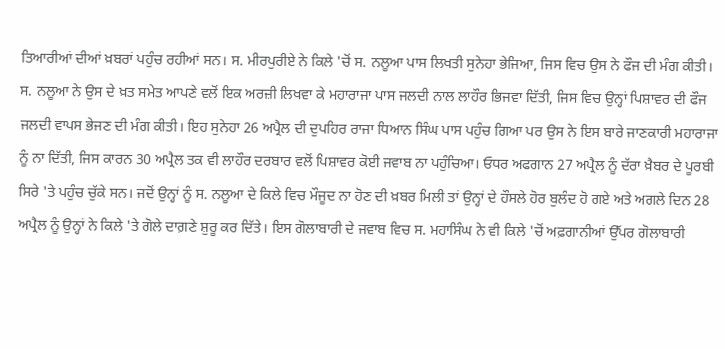ਤਿਆਰੀਆਂ ਦੀਆਂ ਖ਼ਬਰਾਂ ਪਹੁੰਚ ਰਹੀਆਂ ਸਨ। ਸ. ਮੀਰਪੁਰੀਏ ਨੇ ਕਿਲੇ 'ਚੋਂ ਸ. ਨਲੂਆ ਪਾਸ ਲਿਖਤੀ ਸੁਨੇਹਾ ਭੇਜਿਆ, ਜਿਸ ਵਿਚ ਉਸ ਨੇ ਫੌਜ ਦੀ ਮੰਗ ਕੀਤੀ। ਸ. ਨਲੂਆ ਨੇ ਉਸ ਦੇ ਖ਼ਤ ਸਮੇਤ ਆਪਣੇ ਵਲੋਂ ਇਕ ਅਰਜ਼ੀ ਲਿਖਵਾ ਕੇ ਮਹਾਰਾਜਾ ਪਾਸ ਜਲਦੀ ਨਾਲ ਲਾਹੌਰ ਭਿਜਵਾ ਦਿੱਤੀ, ਜਿਸ ਵਿਚ ਉਨ੍ਹਾਂ ਪਿਸ਼ਾਵਰ ਦੀ ਫੌਜ ਜਲਦੀ ਵਾਪਸ ਭੇਜਣ ਦੀ ਮੰਗ ਕੀਤੀ। ਇਹ ਸੁਨੇਹਾ 26 ਅਪ੍ਰੈਲ ਦੀ ਦੁਪਹਿਰ ਰਾਜਾ ਧਿਆਨ ਸਿੰਘ ਪਾਸ ਪਹੁੰਚ ਗਿਆ ਪਰ ਉਸ ਨੇ ਇਸ ਬਾਰੇ ਜਾਣਕਾਰੀ ਮਹਾਰਾਜਾ ਨੂੰ ਨਾ ਦਿੱਤੀ, ਜਿਸ ਕਾਰਨ 30 ਅਪ੍ਰੈਲ ਤਕ ਵੀ ਲਾਹੌਰ ਦਰਬਾਰ ਵਲੋਂ ਪਿਸ਼ਾਵਰ ਕੋਈ ਜਵਾਬ ਨਾ ਪਹੁੰਚਿਆ। ਓਧਰ ਅਫਗਾਨ 27 ਅਪ੍ਰੈਲ ਨੂੰ ਦੱਰਾ ਖ਼ੈਬਰ ਦੇ ਪੂਰਬੀ ਸਿਰੇ 'ਤੇ ਪਹੁੰਚ ਚੁੱਕੇ ਸਨ। ਜਦੋਂ ਉਨ੍ਹਾਂ ਨੂੰ ਸ. ਨਲੂਆ ਦੇ ਕਿਲੇ ਵਿਚ ਮੌਜੂਦ ਨਾ ਹੋਣ ਦੀ ਖ਼ਬਰ ਮਿਲੀ ਤਾਂ ਉਨ੍ਹਾਂ ਦੇ ਹੌਸਲੇ ਹੋਰ ਬੁਲੰਦ ਹੋ ਗਏ ਅਤੇ ਅਗਲੇ ਦਿਨ 28 ਅਪ੍ਰੈਲ ਨੂੰ ਉਨ੍ਹਾਂ ਨੇ ਕਿਲੇ 'ਤੇ ਗੋਲੇ ਦਾਗ਼ਣੇ ਸ਼ੁਰੂ ਕਰ ਦਿੱਤੇ। ਇਸ ਗੋਲਾਬਾਰੀ ਦੇ ਜਵਾਬ ਵਿਚ ਸ. ਮਹਾਸਿੰਘ ਨੇ ਵੀ ਕਿਲੇ 'ਚੋਂ ਅਫ਼ਗਾਨੀਆਂ ਉੱਪਰ ਗੋਲਾਬਾਰੀ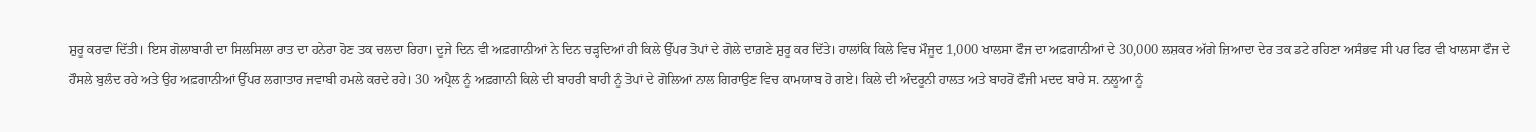ਸ਼ੁਰੂ ਕਰਵਾ ਦਿੱਤੀ। ਇਸ ਗੋਲਾਬਾਰੀ ਦਾ ਸਿਲਸਿਲਾ ਰਾਤ ਦਾ ਹਨੇਰਾ ਹੋਣ ਤਕ ਚਲਦਾ ਰਿਹਾ। ਦੂਜੇ ਦਿਨ ਵੀ ਅਫ਼ਗਾਨੀਆਂ ਨੇ ਦਿਨ ਚੜ੍ਹਦਿਆਂ ਹੀ ਕਿਲੇ ਉੱਪਰ ਤੋਪਾਂ ਦੇ ਗੋਲੇ ਦਾਗ਼ਣੇ ਸ਼ੁਰੂ ਕਰ ਦਿੱਤੇ। ਹਾਲਾਂਕਿ ਕਿਲੇ ਵਿਚ ਮੌਜੂਦ 1,000 ਖਾਲਸਾ ਫੌਜ ਦਾ ਅਫ਼ਗਾਨੀਆਂ ਦੇ 30,000 ਲਸ਼ਕਰ ਅੱਗੇ ਜ਼ਿਆਦਾ ਦੇਰ ਤਕ ਡਟੇ ਰਹਿਣਾ ਅਸੰਭਵ ਸੀ ਪਰ ਫਿਰ ਵੀ ਖਾਲਸਾ ਫੌਜ ਦੇ ਹੌਸਲੇ ਬੁਲੰਦ ਰਹੇ ਅਤੇ ਉਹ ਅਫ਼ਗਾਨੀਆਂ ਉੱਪਰ ਲਗਾਤਾਰ ਜਵਾਬੀ ਹਮਲੇ ਕਰਦੇ ਰਹੇ। 30 ਅਪ੍ਰੈਲ ਨੂੰ ਅਫ਼ਗਾਨੀ ਕਿਲੇ ਦੀ ਬਾਹਰੀ ਬਾਹੀ ਨੂੰ ਤੋਪਾਂ ਦੇ ਗੋਲਿਆਂ ਨਾਲ ਗਿਰਾਉਣ ਵਿਚ ਕਾਮਯਾਬ ਹੋ ਗਏ। ਕਿਲੇ ਦੀ ਅੰਦਰੂਨੀ ਹਾਲਤ ਅਤੇ ਬਾਹਰੋਂ ਫੌਜੀ ਮਦਦ ਬਾਰੇ ਸ. ਨਲੂਆ ਨੂੰ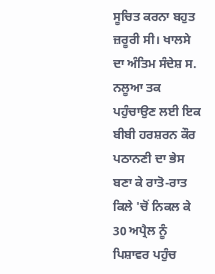ਸੂਚਿਤ ਕਰਨਾ ਬਹੁਤ ਜ਼ਰੂਰੀ ਸੀ। ਖਾਲਸੇ ਦਾ ਅੰਤਿਮ ਸੰਦੇਸ਼ ਸ. ਨਲੂਆ ਤਕ ਪਹੁੰਚਾਉਣ ਲਈ ਇਕ ਬੀਬੀ ਹਰਸ਼ਰਨ ਕੌਰ ਪਠਾਨਣੀ ਦਾ ਭੇਸ ਬਣਾ ਕੇ ਰਾਤੋ-ਰਾਤ ਕਿਲੇ 'ਚੋਂ ਨਿਕਲ ਕੇ 30 ਅਪ੍ਰੈਲ ਨੂੰ ਪਿਸ਼ਾਵਰ ਪਹੁੰਚ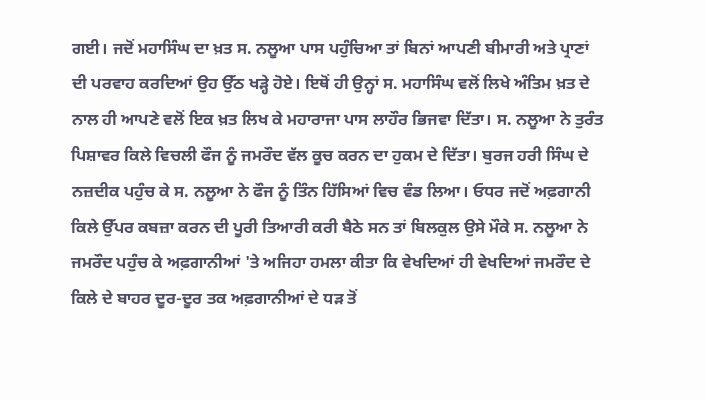ਗਈ। ਜਦੋਂ ਮਹਾਸਿੰਘ ਦਾ ਖ਼ਤ ਸ. ਨਲੂਆ ਪਾਸ ਪਹੁੰਚਿਆ ਤਾਂ ਬਿਨਾਂ ਆਪਣੀ ਬੀਮਾਰੀ ਅਤੇ ਪ੍ਰਾਣਾਂ ਦੀ ਪਰਵਾਹ ਕਰਦਿਆਂ ਉਹ ਉੱਠ ਖੜ੍ਹੇ ਹੋਏ। ਇਥੋਂ ਹੀ ਉਨ੍ਹਾਂ ਸ. ਮਹਾਸਿੰਘ ਵਲੋਂ ਲਿਖੇ ਅੰਤਿਮ ਖ਼ਤ ਦੇ ਨਾਲ ਹੀ ਆਪਣੇ ਵਲੋਂ ਇਕ ਖ਼ਤ ਲਿਖ ਕੇ ਮਹਾਰਾਜਾ ਪਾਸ ਲਾਹੌਰ ਭਿਜਵਾ ਦਿੱਤਾ। ਸ. ਨਲੂਆ ਨੇ ਤੁਰੰਤ ਪਿਸ਼ਾਵਰ ਕਿਲੇ ਵਿਚਲੀ ਫੌਜ ਨੂੰ ਜਮਰੌਦ ਵੱਲ ਕੂਚ ਕਰਨ ਦਾ ਹੁਕਮ ਦੇ ਦਿੱਤਾ। ਬੁਰਜ ਹਰੀ ਸਿੰਘ ਦੇ ਨਜ਼ਦੀਕ ਪਹੁੰਚ ਕੇ ਸ. ਨਲੂਆ ਨੇ ਫੌਜ ਨੂੰ ਤਿੰਨ ਹਿੱਸਿਆਂ ਵਿਚ ਵੰਡ ਲਿਆ। ਓਧਰ ਜਦੋਂ ਅਫ਼ਗਾਨੀ ਕਿਲੇ ਉੱਪਰ ਕਬਜ਼ਾ ਕਰਨ ਦੀ ਪੂਰੀ ਤਿਆਰੀ ਕਰੀ ਬੈਠੇ ਸਨ ਤਾਂ ਬਿਲਕੁਲ ਉਸੇ ਮੌਕੇ ਸ. ਨਲੂਆ ਨੇ ਜਮਰੌਦ ਪਹੁੰਚ ਕੇ ਅਫ਼ਗਾਨੀਆਂ 'ਤੇ ਅਜਿਹਾ ਹਮਲਾ ਕੀਤਾ ਕਿ ਵੇਖਦਿਆਂ ਹੀ ਵੇਖਦਿਆਂ ਜਮਰੌਦ ਦੇ ਕਿਲੇ ਦੇ ਬਾਹਰ ਦੂਰ-ਦੂਰ ਤਕ ਅਫ਼ਗਾਨੀਆਂ ਦੇ ਧੜ ਤੋਂ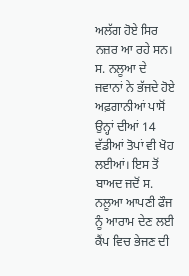ਅਲੱਗ ਹੋਏ ਸਿਰ ਨਜ਼ਰ ਆ ਰਹੇ ਸਨ। ਸ. ਨਲੂਆ ਦੇ ਜਵਾਨਾਂ ਨੇ ਭੱਜਦੇ ਹੋਏ ਅਫ਼ਗਾਨੀਆਂ ਪਾਸੋਂ ਉਨ੍ਹਾਂ ਦੀਆਂ 14 ਵੱਡੀਆਂ ਤੋਪਾਂ ਵੀ ਖੋਹ ਲਈਆਂ। ਇਸ ਤੋਂ ਬਾਅਦ ਜਦੋਂ ਸ. ਨਲੂਆ ਆਪਣੀ ਫੌਜ ਨੂੰ ਆਰਾਮ ਦੇਣ ਲਈ ਕੈਂਪ ਵਿਚ ਭੇਜਣ ਦੀ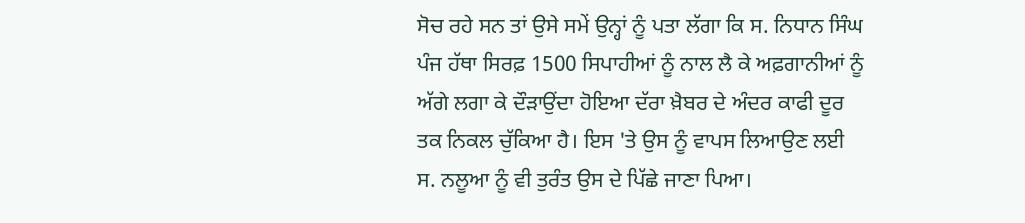ਸੋਚ ਰਹੇ ਸਨ ਤਾਂ ਉਸੇ ਸਮੇਂ ਉਨ੍ਹਾਂ ਨੂੰ ਪਤਾ ਲੱਗਾ ਕਿ ਸ. ਨਿਧਾਨ ਸਿੰਘ ਪੰਜ ਹੱਥਾ ਸਿਰਫ਼ 1500 ਸਿਪਾਹੀਆਂ ਨੂੰ ਨਾਲ ਲੈ ਕੇ ਅਫ਼ਗਾਨੀਆਂ ਨੂੰ ਅੱਗੇ ਲਗਾ ਕੇ ਦੌੜਾਉਂਦਾ ਹੋਇਆ ਦੱਰਾ ਖ਼ੈਬਰ ਦੇ ਅੰਦਰ ਕਾਫੀ ਦੂਰ ਤਕ ਨਿਕਲ ਚੁੱਕਿਆ ਹੈ। ਇਸ 'ਤੇ ਉਸ ਨੂੰ ਵਾਪਸ ਲਿਆਉਣ ਲਈ ਸ. ਨਲੂਆ ਨੂੰ ਵੀ ਤੁਰੰਤ ਉਸ ਦੇ ਪਿੱਛੇ ਜਾਣਾ ਪਿਆ।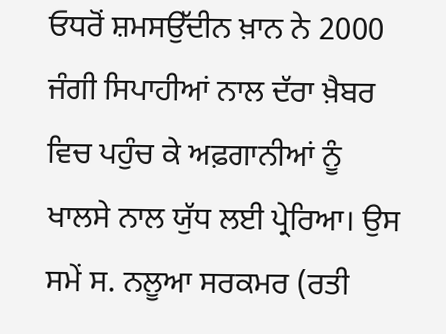ਓਧਰੋਂ ਸ਼ਮਸਉੱਦੀਨ ਖ਼ਾਨ ਨੇ 2000 ਜੰਗੀ ਸਿਪਾਹੀਆਂ ਨਾਲ ਦੱਰਾ ਖ਼ੈਬਰ ਵਿਚ ਪਹੁੰਚ ਕੇ ਅਫ਼ਗਾਨੀਆਂ ਨੂੰ ਖਾਲਸੇ ਨਾਲ ਯੁੱਧ ਲਈ ਪ੍ਰੇਰਿਆ। ਉਸ ਸਮੇਂ ਸ. ਨਲੂਆ ਸਰਕਮਰ (ਰਤੀ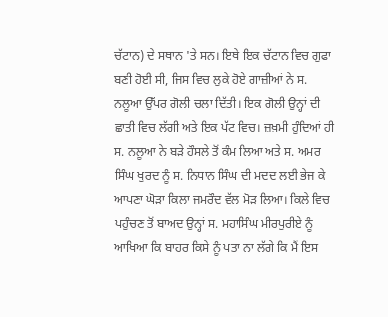ਚੱਟਾਨ) ਦੇ ਸਥਾਨ 'ਤੇ ਸਨ। ਇਥੇ ਇਕ ਚੱਟਾਨ ਵਿਚ ਗੁਫਾ ਬਣੀ ਹੋਈ ਸੀ, ਜਿਸ ਵਿਚ ਲੁਕੇ ਹੋਏ ਗਾਜ਼ੀਆਂ ਨੇ ਸ. ਨਲੂਆ ਉੱਪਰ ਗੋਲੀ ਚਲਾ ਦਿੱਤੀ। ਇਕ ਗੋਲੀ ਉਨ੍ਹਾਂ ਦੀ ਛਾਤੀ ਵਿਚ ਲੱਗੀ ਅਤੇ ਇਕ ਪੱਟ ਵਿਚ। ਜ਼ਖ਼ਮੀ ਹੁੰਦਿਆਂ ਹੀ ਸ. ਨਲੂਆ ਨੇ ਬੜੇ ਹੌਸਲੇ ਤੋਂ ਕੰਮ ਲਿਆ ਅਤੇ ਸ. ਅਮਰ ਸਿੰਘ ਖੁਰਦ ਨੂੰ ਸ. ਨਿਧਾਨ ਸਿੰਘ ਦੀ ਮਦਦ ਲਈ ਭੇਜ ਕੇ ਆਪਣਾ ਘੋੜਾ ਕਿਲਾ ਜਮਰੌਦ ਵੱਲ ਮੋੜ ਲਿਆ। ਕਿਲੇ ਵਿਚ ਪਹੁੰਚਣ ਤੋਂ ਬਾਅਦ ਉਨ੍ਹਾਂ ਸ. ਮਹਾਸਿੰਘ ਮੀਰਪੁਰੀਏ ਨੂੰ ਆਖਿਆ ਕਿ ਬਾਹਰ ਕਿਸੇ ਨੂੰ ਪਤਾ ਨਾ ਲੱਗੇ ਕਿ ਮੈਂ ਇਸ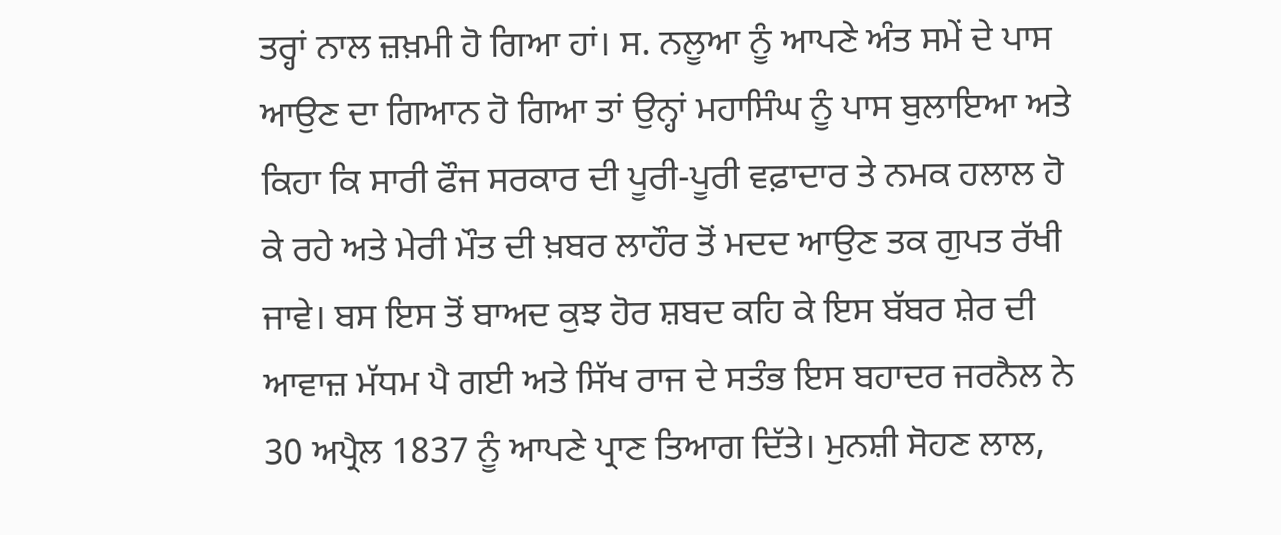ਤਰ੍ਹਾਂ ਨਾਲ ਜ਼ਖ਼ਮੀ ਹੋ ਗਿਆ ਹਾਂ। ਸ. ਨਲੂਆ ਨੂੰ ਆਪਣੇ ਅੰਤ ਸਮੇਂ ਦੇ ਪਾਸ ਆਉਣ ਦਾ ਗਿਆਨ ਹੋ ਗਿਆ ਤਾਂ ਉਨ੍ਹਾਂ ਮਹਾਸਿੰਘ ਨੂੰ ਪਾਸ ਬੁਲਾਇਆ ਅਤੇ ਕਿਹਾ ਕਿ ਸਾਰੀ ਫੌਜ ਸਰਕਾਰ ਦੀ ਪੂਰੀ-ਪੂਰੀ ਵਫ਼ਾਦਾਰ ਤੇ ਨਮਕ ਹਲਾਲ ਹੋ ਕੇ ਰਹੇ ਅਤੇ ਮੇਰੀ ਮੌਤ ਦੀ ਖ਼ਬਰ ਲਾਹੌਰ ਤੋਂ ਮਦਦ ਆਉਣ ਤਕ ਗੁਪਤ ਰੱਖੀ ਜਾਵੇ। ਬਸ ਇਸ ਤੋਂ ਬਾਅਦ ਕੁਝ ਹੋਰ ਸ਼ਬਦ ਕਹਿ ਕੇ ਇਸ ਬੱਬਰ ਸ਼ੇਰ ਦੀ ਆਵਾਜ਼ ਮੱਧਮ ਪੈ ਗਈ ਅਤੇ ਸਿੱਖ ਰਾਜ ਦੇ ਸਤੰਭ ਇਸ ਬਹਾਦਰ ਜਰਨੈਲ ਨੇ 30 ਅਪ੍ਰੈਲ 1837 ਨੂੰ ਆਪਣੇ ਪ੍ਰਾਣ ਤਿਆਗ ਦਿੱਤੇ। ਮੁਨਸ਼ੀ ਸੋਹਣ ਲਾਲ,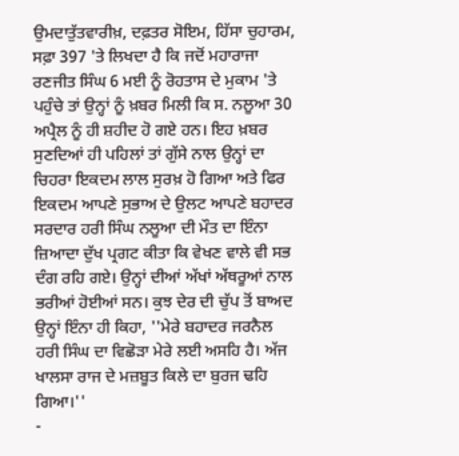ਉਮਦਾਤੁੱਤਵਾਰੀਖ਼, ਦਫ਼ਤਰ ਸੋਇਮ, ਹਿੱਸਾ ਚੁਹਾਰਮ, ਸਫ਼ਾ 397 'ਤੇ ਲਿਖਦਾ ਹੈ ਕਿ ਜਦੋਂ ਮਹਾਰਾਜਾ ਰਣਜੀਤ ਸਿੰਘ 6 ਮਈ ਨੂੰ ਰੋਹਤਾਸ ਦੇ ਮੁਕਾਮ 'ਤੇ ਪਹੁੰਚੇ ਤਾਂ ਉਨ੍ਹਾਂ ਨੂੰ ਖ਼ਬਰ ਮਿਲੀ ਕਿ ਸ. ਨਲੂਆ 30 ਅਪ੍ਰੈਲ ਨੂੰ ਹੀ ਸ਼ਹੀਦ ਹੋ ਗਏ ਹਨ। ਇਹ ਖ਼ਬਰ ਸੁਣਦਿਆਂ ਹੀ ਪਹਿਲਾਂ ਤਾਂ ਗੁੱਸੇ ਨਾਲ ਉਨ੍ਹਾਂ ਦਾ ਚਿਹਰਾ ਇਕਦਮ ਲਾਲ ਸੁਰਖ਼ ਹੋ ਗਿਆ ਅਤੇ ਫਿਰ ਇਕਦਮ ਆਪਣੇ ਸੁਭਾਅ ਦੇ ਉਲਟ ਆਪਣੇ ਬਹਾਦਰ ਸਰਦਾਰ ਹਰੀ ਸਿੰਘ ਨਲੂਆ ਦੀ ਮੌਤ ਦਾ ਇੰਨਾ ਜ਼ਿਆਦਾ ਦੁੱਖ ਪ੍ਰਗਟ ਕੀਤਾ ਕਿ ਵੇਖਣ ਵਾਲੇ ਵੀ ਸਭ ਦੰਗ ਰਹਿ ਗਏ। ਉਨ੍ਹਾਂ ਦੀਆਂ ਅੱਖਾਂ ਅੱਥਰੂਆਂ ਨਾਲ ਭਰੀਆਂ ਹੋਈਆਂ ਸਨ। ਕੁਝ ਦੇਰ ਦੀ ਚੁੱਪ ਤੋਂ ਬਾਅਦ ਉਨ੍ਹਾਂ ਇੰਨਾ ਹੀ ਕਿਹਾ, ''ਮੇਰੇ ਬਹਾਦਰ ਜਰਨੈਲ ਹਰੀ ਸਿੰਘ ਦਾ ਵਿਛੋੜਾ ਮੇਰੇ ਲਈ ਅਸਹਿ ਹੈ। ਅੱਜ ਖਾਲਸਾ ਰਾਜ ਦੇ ਮਜ਼ਬੂਤ ਕਿਲੇ ਦਾ ਬੁਰਜ ਢਹਿ ਗਿਆ।''
-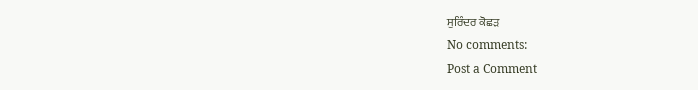ਸੁਰਿੰਦਰ ਕੋਛੜ
No comments:
Post a Comment